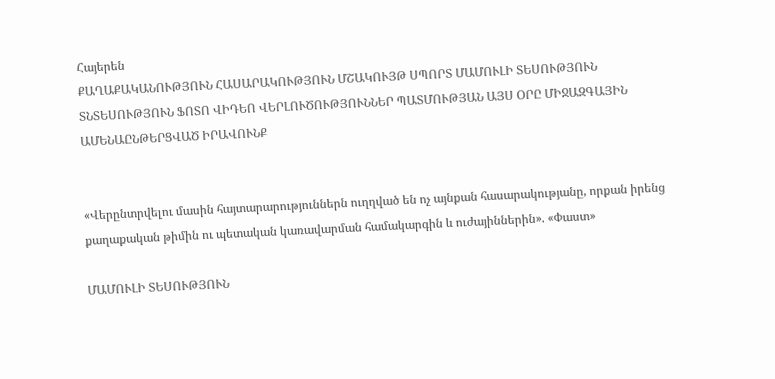Հայերեն
ՔԱՂԱՔԱԿԱՆՈՒԹՅՈՒՆ ՀԱՍԱՐԱԿՈՒԹՅՈՒՆ ՄՇԱԿՈՒՅԹ ՍՊՈՐՏ ՄԱՄՈՒԼԻ ՏԵՍՈՒԹՅՈՒՆ ՏՆՏԵՍՈՒԹՅՈՒՆ ՖՈՏՈ ՎԻԴԵՈ ՎԵՐԼՈՒԾՈՒԹՅՈՒՆՆԵՐ ՊԱՏՄՈՒԹՅԱՆ ԱՅՍ ՕՐԸ ՄԻՋԱԶԳԱՅԻՆ ԱՄԵՆԱԸՆԹԵՐՑՎԱԾ ԻՐԱՎՈՒՆՔ


«Վերընտրվելու մասին հայտարարություններն ուղղված են ոչ այնքան հասարակությանը, որքան իրենց քաղաքական թիմին ու պետական կառավարման համակարգին և ուժայիններին». «Փաստ»

ՄԱՄՈՒԼԻ ՏԵՍՈՒԹՅՈՒՆ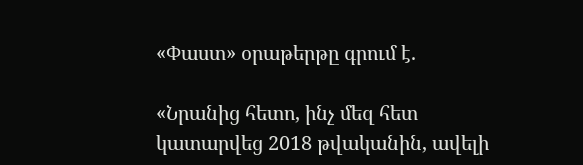«Փաստ» օրաթերթը գրում է.

«Նրանից հետո, ինչ մեզ հետ կատարվեց 2018 թվականին, ավելի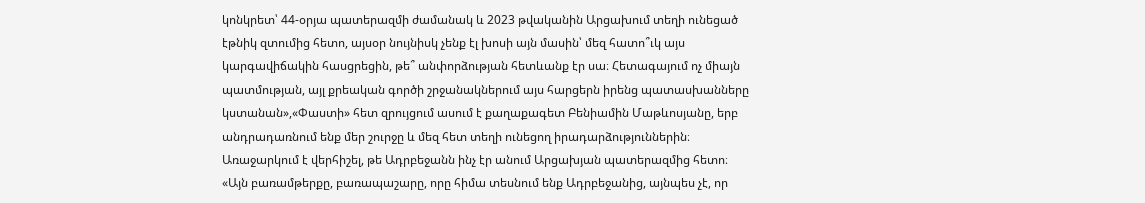կոնկրետ՝ 44-օրյա պատերազմի ժամանակ և 2023 թվականին Արցախում տեղի ունեցած էթնիկ զտումից հետո, այսօր նույնիսկ չենք էլ խոսի այն մասին՝ մեզ հատո՞ւկ այս կարգավիճակին հասցրեցին, թե՞ անփորձության հետևանք էր սա։ Հետագայում ոչ միայն պատմության, այլ քրեական գործի շրջանակներում այս հարցերն իրենց պատասխանները կստանան»,«Փաստի» հետ զրույցում ասում է քաղաքագետ Բենիամին Մաթևոսյանը, երբ անդրադառնում ենք մեր շուրջը և մեզ հետ տեղի ունեցող իրադարձություններին։ Առաջարկում է վերհիշել, թե Ադրբեջանն ինչ էր անում Արցախյան պատերազմից հետո։ «Այն բառամթերքը, բառապաշարը, որը հիմա տեսնում ենք Ադրբեջանից, այնպես չէ, որ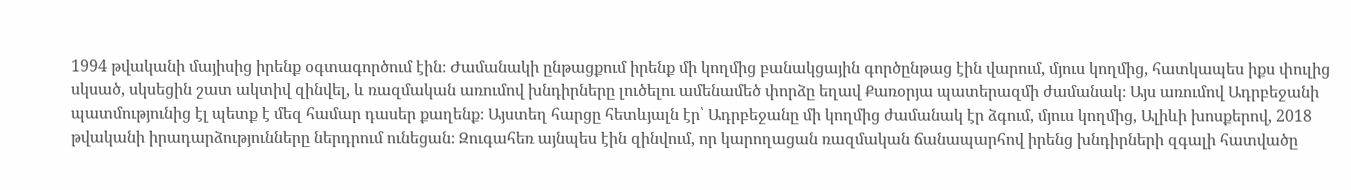1994 թվականի մայիսից իրենք օգտագործում էին։ Ժամանակի ընթացքում իրենք մի կողմից բանակցային գործընթաց էին վարում, մյուս կողմից, հատկապես իքս փուլից սկսած, սկսեցին շատ ակտիվ զինվել, և ռազմական առումով խնդիրները լուծելու ամենամեծ փորձը եղավ Քառօրյա պատերազմի ժամանակ։ Այս առումով Ադրբեջանի պատմությունից էլ պետք է մեզ համար դասեր քաղենք։ Այստեղ հարցը հետևյալն էր՝ Ադրբեջանը մի կողմից ժամանակ էր ձգում, մյուս կողմից, Ալիևի խոսքերով, 2018 թվականի իրադարձությունները ներդրում ունեցան։ Զուգահեռ այնպես էին զինվում, որ կարողացան ռազմական ճանապարհով իրենց խնդիրների զգալի հատվածը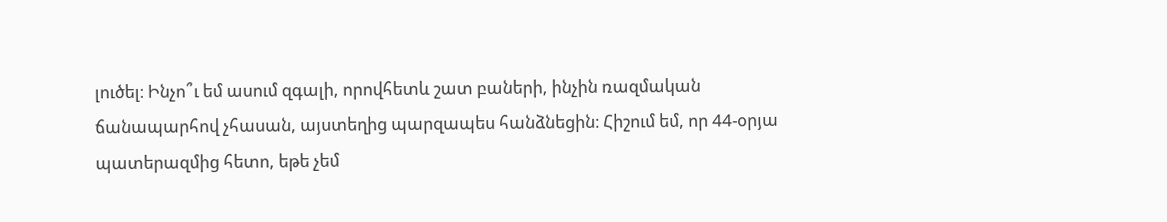լուծել։ Ինչո՞ւ եմ ասում զգալի, որովհետև շատ բաների, ինչին ռազմական ճանապարհով չհասան, այստեղից պարզապես հանձնեցին։ Հիշում եմ, որ 44-օրյա պատերազմից հետո, եթե չեմ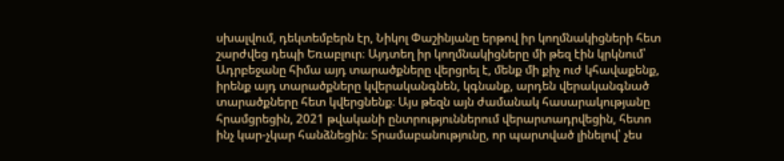սխալվում, դեկտեմբերն էր, Նիկոլ Փաշինյանը երթով իր կողմնակիցների հետ շարժվեց դեպի Եռաբլուր։ Այդտեղ իր կողմնակիցները մի թեզ էին կրկնում՝ Ադրբեջանը հիմա այդ տարածքները վերցրել է, մենք մի քիչ ուժ կհավաքենք, իրենք այդ տարածքները կվերականգնեն, կգնանք, արդեն վերականգնած տարածքները հետ կվերցնենք։ Այս թեզն այն ժամանակ հասարակությանը հրամցրեցին, 2021 թվականի ընտրություններում վերարտադրվեցին, հետո ինչ կար-չկար հանձնեցին։ Տրամաբանությունը, որ պարտված լինելով՝ չես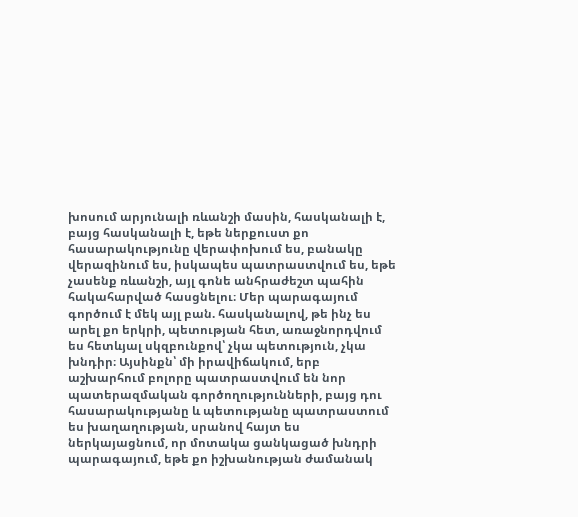խոսում արյունալի ռևանշի մասին, հասկանալի է, բայց հասկանալի է, եթե ներքուստ քո հասարակությունը վերափոխում ես, բանակը վերազինում ես, իսկապես պատրաստվում ես, եթե չասենք ռևանշի, այլ գոնե անհրաժեշտ պահին հակահարված հասցնելու։ Մեր պարագայում գործում է մեկ այլ բան. հասկանալով, թե ինչ ես արել քո երկրի, պետության հետ, առաջնորդվում ես հետևյալ սկզբունքով՝ չկա պետություն, չկա խնդիր։ Այսինքն՝ մի իրավիճակում, երբ աշխարհում բոլորը պատրաստվում են նոր պատերազմական գործողությունների, բայց դու հասարակությանը և պետությանը պատրաստում ես խաղաղության, սրանով հայտ ես ներկայացնում, որ մոտակա ցանկացած խնդրի պարագայում, եթե քո իշխանության ժամանակ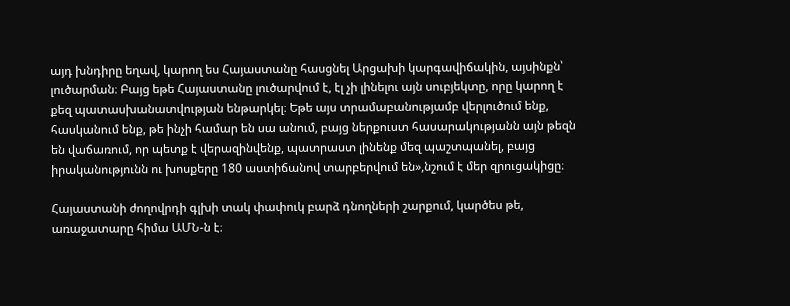այդ խնդիրը եղավ, կարող ես Հայաստանը հասցնել Արցախի կարգավիճակին, այսինքն՝ լուծարման։ Բայց եթե Հայաստանը լուծարվում է, էլ չի լինելու այն սուբյեկտը, որը կարող է քեզ պատասխանատվության ենթարկել։ Եթե այս տրամաբանությամբ վերլուծում ենք, հասկանում ենք, թե ինչի համար են սա անում, բայց ներքուստ հասարակությանն այն թեզն են վաճառում, որ պետք է վերազինվենք, պատրաստ լինենք մեզ պաշտպանել, բայց իրականությունն ու խոսքերը 180 աստիճանով տարբերվում են»,նշում է մեր զրուցակիցը։

Հայաստանի ժողովրդի գլխի տակ փափուկ բարձ դնողների շարքում, կարծես թե, առաջատարը հիմա ԱՄՆ-ն է։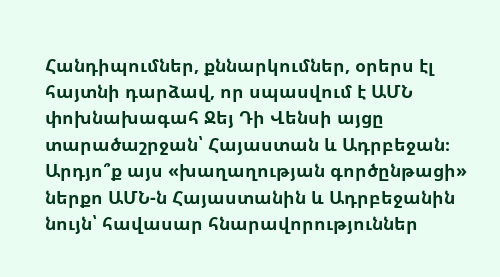Հանդիպումներ, քննարկումներ, օրերս էլ հայտնի դարձավ, որ սպասվում է ԱՄՆ փոխնախագահ Ջեյ Դի Վենսի այցը տարածաշրջան՝ Հայաստան և Ադրբեջան։ Արդյո՞ք այս «խաղաղության գործընթացի» ներքո ԱՄՆ-ն Հայաստանին և Ադրբեջանին նույն՝ հավասար հնարավորություններ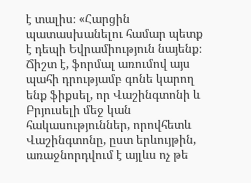է տալիս։ «Հարցին պատասխանելու համար պետք է դեպի Եվրամիություն նայենք։ Ճիշտ է, ֆորմալ առումով այս պահի դրությամբ գոնե կարող ենք ֆիքսել, որ Վաշինգտոնի և Բրյուսելի մեջ կան հակասություններ, որովհետև Վաշինգտոնը, ըստ երևույթին, առաջնորդվում է այլևս ոչ թե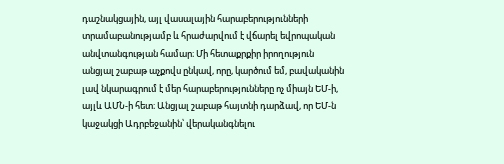դաշնակցային, այլ վասալային հարաբերությունների տրամաբանությամբ և հրաժարվում է վճարել եվրոպական անվտանգության համար։ Մի հետաքրքիր իրողություն անցյալ շաբաթ աչքովս ընկավ, որը, կարծում եմ, բավականին լավ նկարագրում է մեր հարաբերությունները ոչ միայն ԵՄ-ի, այլև ԱՄՆ-ի հետ։ Անցյալ շաբաթ հայտնի դարձավ, որ ԵՄ-ն կաջակցի Ադրբեջանին՝ վերականգնելու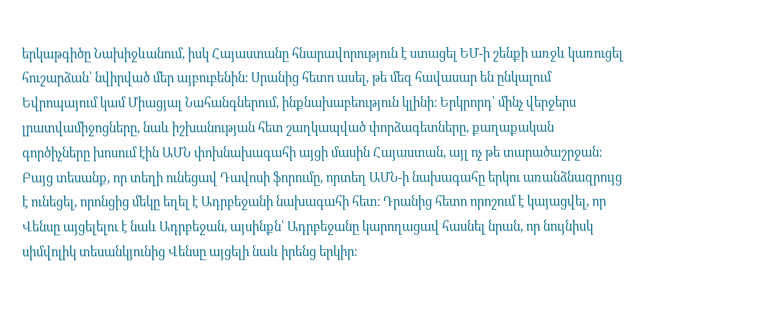երկաթգիծը Նախիջևանում, իսկ Հայաստանը հնարավորություն է ստացել ԵՄ-ի շենքի առջև կառուցել հուշարձան՝ նվիրված մեր այբուբենին։ Սրանից հետո ասել, թե մեզ հավասար են ընկալում Եվրոպայում կամ Միացյալ Նահանգներում, ինքնախաբեություն կլինի։ Երկրորդ՝ մինչ վերջերս լրատվամիջոցները, նաև իշխանության հետ շաղկապված փորձագետները, քաղաքական գործիչները խոսում էին ԱՄՆ փոխնախագահի այցի մասին Հայաստան, այլ ոչ թե տարածաշրջան։ Բայց տեսանք, որ տեղի ունեցավ Դավոսի ֆորումը, որտեղ ԱՄՆ-ի նախագահը երկու առանձնազրույց է ունեցել, որոնցից մեկը եղել է Ադրբեջանի նախագահի հետ։ Դրանից հետո որոշում է կայացվել, որ Վենսը այցելելու է նաև Ադրբեջան, այսինքն՝ Ադրբեջանը կարողացավ հասնել նրան, որ նույնիսկ սիմվոլիկ տեսանկյունից Վենսը այցելի նաև իրենց երկիր։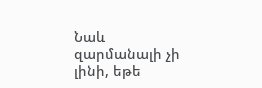Նաև զարմանալի չի լինի, եթե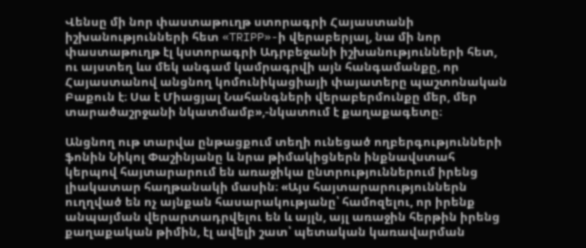Վենսը մի նոր փաստաթուղթ ստորագրի Հայաստանի իշխանությունների հետ «TRIPP»-ի վերաբերյալ, նա մի նոր փաստաթուղթ էլ կստորագրի Ադրբեջանի իշխանությունների հետ, ու այստեղ ևս մեկ անգամ կամրագրվի այն հանգամանքը, որ Հայաստանով անցնող կոմունիկացիայի փայատերը պաշտոնական Բաքուն է։ Սա է Միացյալ Նահանգների վերաբերմունքը մեր, մեր տարածաշրջանի նկատմամբ»,-նկատում է քաղաքագետը։

Անցնող ութ տարվա ընթացքում տեղի ունեցած ողբերգությունների ֆոնին Նիկոլ Փաշինյանը և նրա թիմակիցներն ինքնավստահ կերպով հայտարարում են առաջիկա ընտրություններում իրենց լիակատար հաղթանակի մասին։ «Այս հայտարարություններն ուղղված են ոչ այնքան հասարակությանը՝ համոզելու, որ իրենք անպայման վերարտադրվելու են և այլն, այլ առաջին հերթին իրենց քաղաքական թիմին, էլ ավելի շատ՝ պետական կառավարման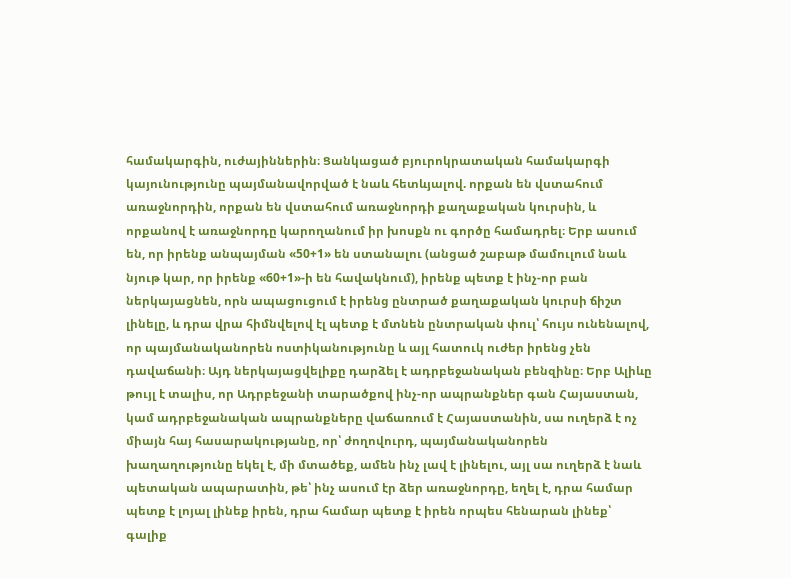համակարգին, ուժայիններին։ Ցանկացած բյուրոկրատական համակարգի կայունությունը պայմանավորված է նաև հետևյալով. որքան են վստահում առաջնորդին, որքան են վստահում առաջնորդի քաղաքական կուրսին, և որքանով է առաջնորդը կարողանում իր խոսքն ու գործը համադրել։ Երբ ասում են, որ իրենք անպայման «50+1» են ստանալու (անցած շաբաթ մամուլում նաև նյութ կար, որ իրենք «60+1»-ի են հավակնում), իրենք պետք է ինչ-որ բան ներկայացնեն, որն ապացուցում է իրենց ընտրած քաղաքական կուրսի ճիշտ լինելը, և դրա վրա հիմնվելով էլ պետք է մտնեն ընտրական փուլ՝ հույս ունենալով, որ պայմանականորեն ոստիկանությունը և այլ հատուկ ուժեր իրենց չեն դավաճանի։ Այդ ներկայացվելիքը դարձել է ադրբեջանական բենզինը։ Երբ Ալիևը թույլ է տալիս, որ Ադրբեջանի տարածքով ինչ-որ ապրանքներ գան Հայաստան, կամ ադրբեջանական ապրանքները վաճառում է Հայաստանին, սա ուղերձ է ոչ միայն հայ հասարակությանը, որ՝ ժողովուրդ, պայմանականորեն խաղաղությունը եկել է, մի մտածեք, ամեն ինչ լավ է լինելու, այլ սա ուղերձ է նաև պետական ապարատին, թե՝ ինչ ասում էր ձեր առաջնորդը, եղել է, դրա համար պետք է լոյալ լինեք իրեն, դրա համար պետք է իրեն որպես հենարան լինեք՝ գալիք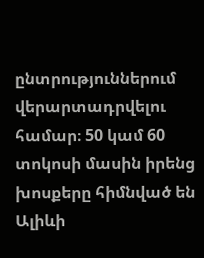ընտրություններում վերարտադրվելու համար։ 50 կամ 60 տոկոսի մասին իրենց խոսքերը հիմնված են Ալիևի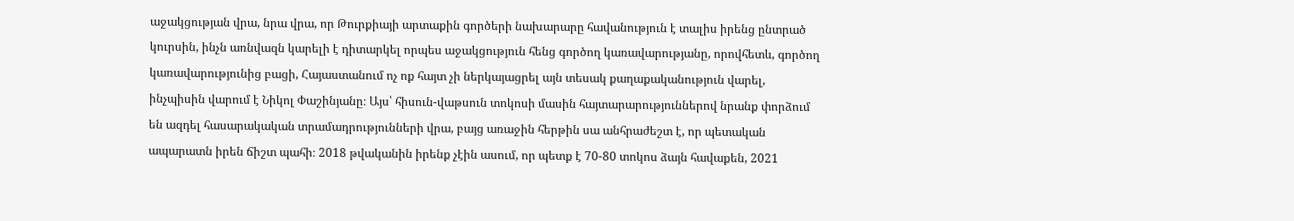աջակցության վրա, նրա վրա, որ Թուրքիայի արտաքին գործերի նախարարը հավանություն է տալիս իրենց ընտրած կուրսին, ինչն առնվազն կարելի է դիտարկել որպես աջակցություն հենց գործող կառավարությանը, որովհետև, գործող կառավարությունից բացի, Հայաստանում ոչ ոք հայտ չի ներկայացրել այն տեսակ քաղաքականություն վարել, ինչպիսին վարում է Նիկոլ Փաշինյանը։ Այս՝ հիսուն-վաթսուն տոկոսի մասին հայտարարություններով նրանք փորձում են ազդել հասարակական տրամադրությունների վրա, բայց առաջին հերթին սա անհրաժեշտ է, որ պետական ապարատն իրեն ճիշտ պահի։ 2018 թվականին իրենք չէին ասում, որ պետք է 70-80 տոկոս ձայն հավաքեն, 2021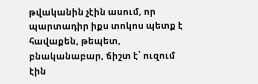թվականին չէին ասում, որ պարտադիր իքս տոկոս պետք է հավաքեն, թեպետ, բնականաբար, ճիշտ է՝ ուզում էին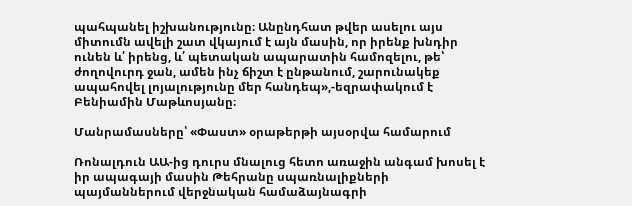պահպանել իշխանությունը։ Անընդհատ թվեր ասելու այս միտումն ավելի շատ վկայում է այն մասին, որ իրենք խնդիր ունեն և՛ իրենց, և՛ պետական ապարատին համոզելու, թե՝ ժողովուրդ ջան, ամեն ինչ ճիշտ է ընթանում, շարունակեք ապահովել լոյալությունը մեր հանդեպ»,-եզրափակում է Բենիամին Մաթևոսյանը։

Մանրամասները՝ «Փաստ» օրաթերթի այսօրվա համարում

Ռոնալդուն ԱԱ-ից դուրս մնալուց հետո առաջին անգամ խոսել է իր ապագայի մասին Թեհրանը սպառնալիքների պայմաններում վերջնական համաձայնագրի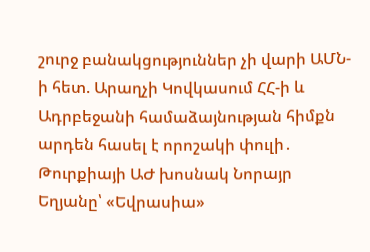շուրջ բանակցություններ չի վարի ԱՄՆ-ի հետ. Արաղչի Կովկասում ՀՀ-ի և Ադրբեջանի համաձայնության հիմքն արդեն հասել է որոշակի փուլի․ Թուրքիայի ԱԺ խոսնակ Նորայր Եղյանը՝ «Եվրասիա»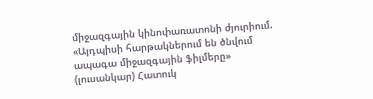միջազգային կինոփառատոնի ժյուրիում. «Այդպիսի հարթակներում են ծնվում ապագա միջազգային ֆիլմերը» (լուսանկար) Հատուկ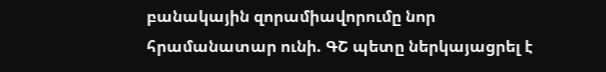բանակային զորամիավորումը նոր հրամանատար ունի. ԳՇ պետը ներկայացրել է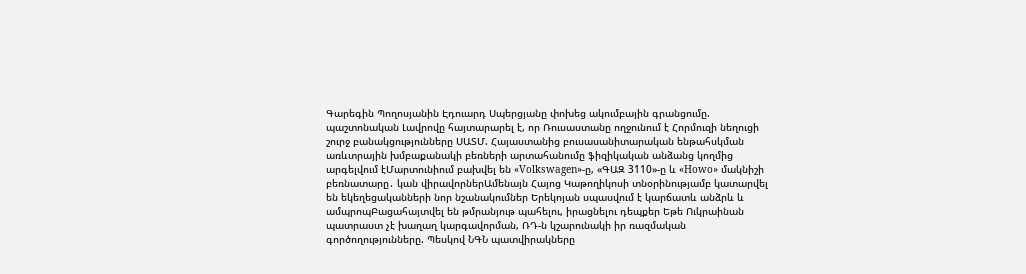Գարեգին Պողոսյանին Էդուարդ Սպերցյանը փոխեց ակումբային գրանցումը. պաշտոնական Լավրովը հայտարարել է, որ Ռուսաստանը ողջունում է Հորմուզի նեղուցի շուրջ բանակցությունները ՍԱՏՄ. Հայաստանից բուսասանիտարական ենթահսկման առևտրային խմբաքանակի բեռների արտահանումը ֆիզիկական անձանց կողմից արգելվում էՄարտունիում բախվել են «Volkswagen»-ը, «ԳԱԶ 3110»-ը և «Howo» մակնիշի բեռնատարը․ կան վիրավորներԱմենայն Հայոց Կաթողիկոսի տնօրինությամբ կատարվել են եկեղեցականների նոր նշանակումներ Երեկոյան սպասվում է կարճատև անձրև և ամպրոպԲացահայտվել են թմրանյութ պահելու, իրացնելու դեպքեր Եթե Ուկրաինան պատրաստ չէ խաղաղ կարգավորման, ՌԴ-ն կշարունակի իր ռազմական գործողությունները. Պեսկով ՆԳՆ պատվիրակները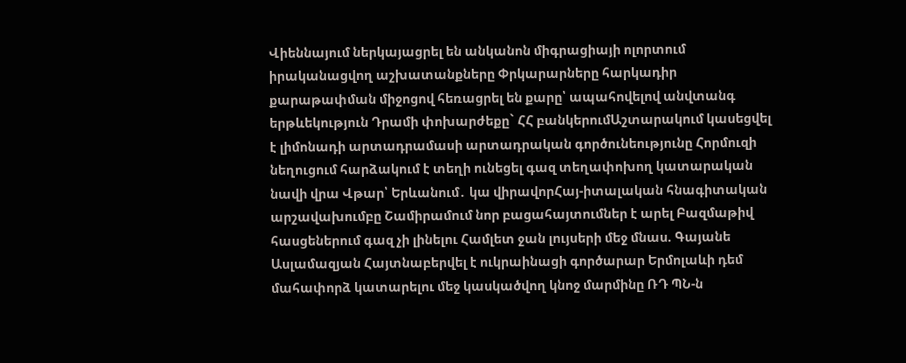Վիեննայում ներկայացրել են անկանոն միգրացիայի ոլորտում իրականացվող աշխատանքները Փրկարարները հարկադիր քարաթափման միջոցով հեռացրել են քարը՝ ապահովելով անվտանգ երթևեկություն Դրամի փոխարժեքը` ՀՀ բանկերումԱշտարակում կասեցվել է լիմոնադի արտադրամասի արտադրական գործունեությունը Հորմուզի նեղուցում հարձակում է տեղի ունեցել գազ տեղափոխող կատարական նավի վրա Վթար՝ Երևանում․ կա վիրավորՀայ-իտալական հնագիտական արշավախումբը Շամիրամում նոր բացահայտումներ է արել Բազմաթիվ հասցեներում գազ չի լինելու Համլետ ջան լույսերի մեջ մնաս. Գայանե Ասլամազյան Հայտնաբերվել է ուկրաինացի գործարար Երմոլաևի դեմ մահափորձ կատարելու մեջ կասկածվող կնոջ մարմինը ՌԴ ՊՆ-ն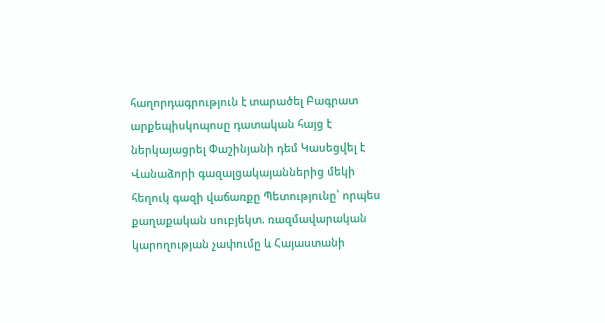հաղորդագրություն է տարածել Բագրատ արքեպիսկոպոսը դատական հայց է ներկայացրել Փաշինյանի դեմ Կասեցվել է Վանաձորի գազալցակայաններից մեկի հեղուկ գազի վաճառքը Պետությունը՝ որպես քաղաքական սուբյեկտ. ռազմավարական կարողության չափումը և Հայաստանի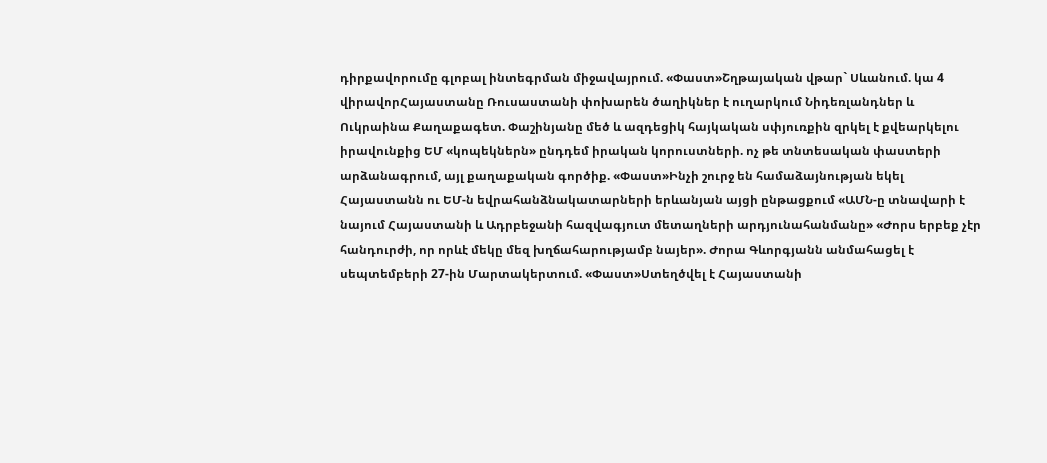դիրքավորումը գլոբալ ինտեգրման միջավայրում. «Փաստ»Շղթայական վթար` Սևանում. կա 4 վիրավորՀայաստանը Ռուսաստանի փոխարեն ծաղիկներ է ուղարկում Նիդեռլանդներ և Ուկրաինա Քաղաքագետ. Փաշինյանը մեծ և ազդեցիկ հայկական սփյուռքին զրկել է քվեարկելու իրավունքից ԵՄ «կոպեկներն» ընդդեմ իրական կորուստների. ոչ թե տնտեսական փաստերի արձանագրում, այլ քաղաքական գործիք. «Փաստ»Ինչի շուրջ են համաձայնության եկել Հայաստանն ու ԵՄ-ն եվրահանձնակատարների երևանյան այցի ընթացքում «ԱՄՆ-ը տնավարի է նայում Հայաստանի և Ադրբեջանի հազվագյուտ մետաղների արդյունահանմանը» «Ժորս երբեք չէր հանդուրժի, որ որևէ մեկը մեզ խղճահարությամբ նայեր». Ժորա Գևորգյանն անմահացել է սեպտեմբերի 27-ին Մարտակերտում. «Փաստ»Ստեղծվել է Հայաստանի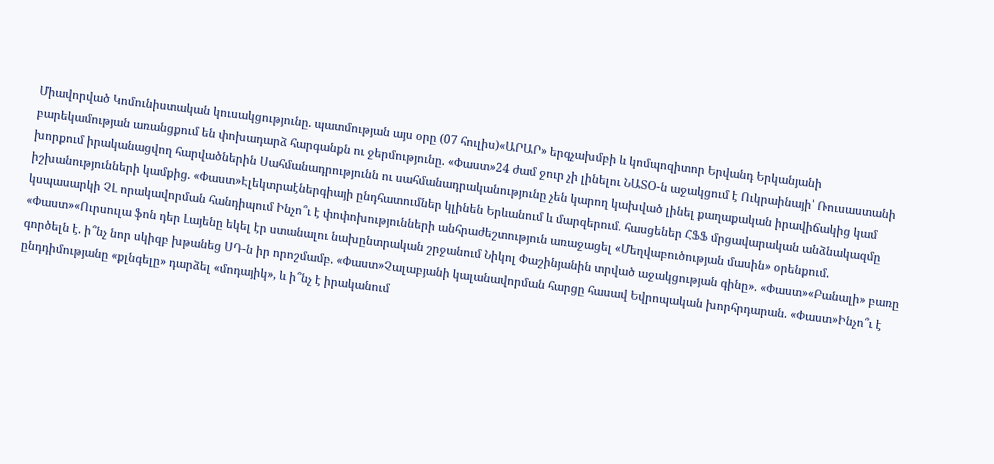Միավորված Կոմունիստական կուսակցությունը. պատմության այս օրը (07 հուլիս)«ԱՐԱՐ» երգչախմբի և կոմպոզիտոր Երվանդ Երկանյանի բարեկամության առանցքում են փոխադարձ հարգանքն ու ջերմությունը. «Փաստ»24 ժամ ջուր չի լինելու ՆԱՏՕ-ն աջակցում է Ուկրաինայի՝ Ռուսաստանի խորքում իրականացվող հարվածներին Սահմանադրությունն ու սահմանադրականությունը չեն կարող կախված լինել քաղաքական իրավիճակից կամ իշխանությունների կամքից. «Փաստ»Էլեկտրաէներգիայի ընդհատումներ կլինեն Երևանում և մարզերում․ հասցեներ ՀՖՖ մրցավարական անձնակազմը կսպասարկի ՉԼ որակավորման հանդիպում Ինչո՞ւ է փոփոխությունների անհրաժեշտություն առաջացել «Մեղվաբուծության մասին» օրենքում. «Փաստ»«Ուրսուլա ֆոն դեր Լայենը եկել էր ստանալու նախընտրական շրջանում Նիկոլ Փաշինյանին տրված աջակցության գինը». «Փաստ»«Բանալի» բառը գործելն է. ի՞նչ նոր սկիզբ խթանեց ՍԴ-ն իր որոշմամբ. «Փաստ»Չալաբյանի կալանավորման հարցը հասավ Եվրոպական խորհրդարան. «Փաստ»Ինչո՞ւ է ընդդիմությանը «քլնգելը» դարձել «մոդայիկ», և ի՞նչ է իրականում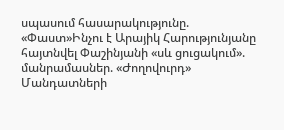սպասում հասարակությունը. «Փաստ»Ինչու է Արայիկ Հարությունյանը հայտնվել Փաշինյանի «սև ցուցակում». մանրամասներ. «Ժողովուրդ» Մանդատների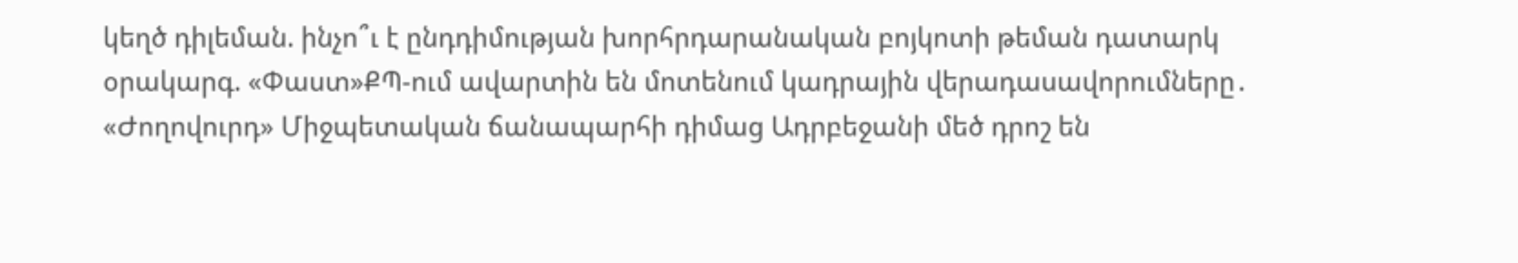կեղծ դիլեման. ինչո՞ւ է ընդդիմության խորհրդարանական բոյկոտի թեման դատարկ օրակարգ. «Փաստ»ՔՊ-ում ավարտին են մոտենում կադրային վերադասավորումները․ «Ժողովուրդ» Միջպետական ճանապարհի դիմաց Ադրբեջանի մեծ դրոշ են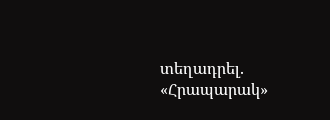տեղադրել. «Հրապարակ»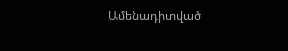Ամենադիտված